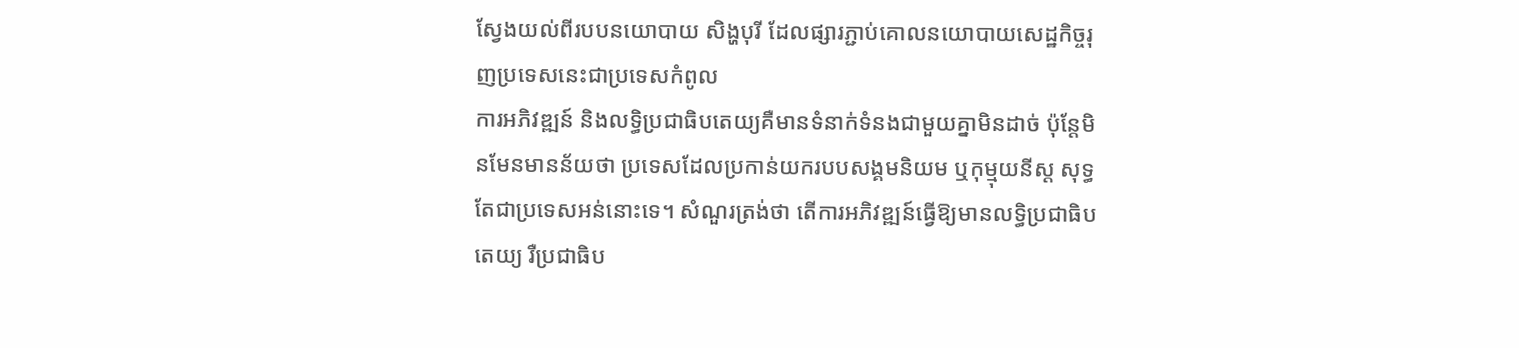ស្វែងយល់ពីរបបនយោបាយ សិង្ហបុរី ដែលផ្សារភ្ជាប់គោលនយោបាយសេដ្ឋកិច្ចរុញប្រទេសនេះជាប្រទេសកំពូល
ការអភិវឌ្ឍន៍ និងលទ្ធិប្រជាធិបតេយ្យគឺមានទំនាក់ទំនងជាមួយគ្នាមិនដាច់ ប៉ុន្តែមិនមែនមានន័យថា ប្រទេសដែលប្រកាន់យករបបសង្គមនិយម ឬកុម្មុយនីស្ដ សុទ្ធតែជាប្រទេសអន់នោះទេ។ សំណួរត្រង់ថា តើការអភិវឌ្ឍន៍ធ្វើឱ្យមានលទ្ធិប្រជាធិបតេយ្យ រឺប្រជាធិប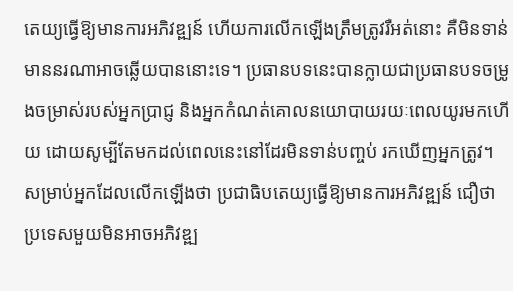តេយ្យធ្វើឱ្យមានការអភិវឌ្ឍន៍ ហើយការលើកឡើងត្រឹមត្រូវរឺអត់នោះ គឺមិនទាន់មាននរណាអាចឆ្លើយបាននោះទេ។ ប្រធានបទនេះបានក្លាយជាប្រធានបទចម្រូងចម្រាស់របស់អ្នកប្រាជ្ញ និងអ្នកកំណត់គោលនយោបាយរយៈពេលយូរមកហើយ ដោយសូម្បីតែមកដល់ពេលនេះនៅដែរមិនទាន់បញ្ចប់ រកឃើញអ្នកត្រូវ។
សម្រាប់អ្នកដែលលើកឡើងថា ប្រជាធិបតេយ្យធ្វើឱ្យមានការអភិវឌ្ឍន៍ ជឿថា ប្រទេសមួយមិនអាចអភិវឌ្ឍ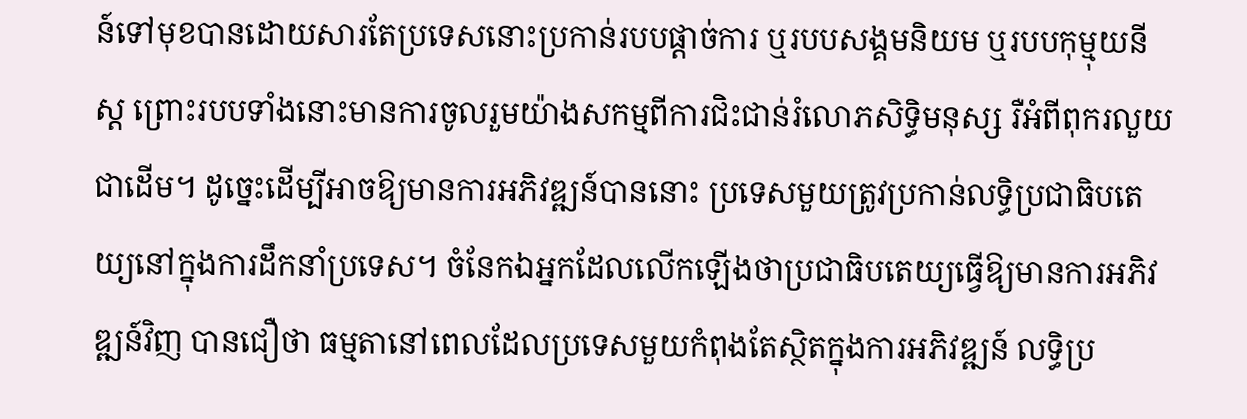ន៍ទៅមុខបានដោយសារតែប្រទេសនោះប្រកាន់របបផ្តាច់ការ ឬរបបសង្គមនិយម ឬរបបកុម្មុយនីស្ដ ព្រោះរបបទាំងនោះមានការចូលរួមយ៉ាងសកម្មពីការជិះជាន់រំលោភសិទ្ធិមនុស្ស រឺអំពីពុករលួយជាដើម។ ដូច្នេះដើម្បីអាចឱ្យមានការអភិវឌ្ឍន៍បាននោះ ប្រទេសមួយត្រូវប្រកាន់លទ្ធិប្រជាធិបតេយ្យនៅក្នុងការដឹកនាំប្រទេស។ ចំនែកឯអ្នកដែលលើកឡើងថាប្រជាធិបតេយ្យធ្វើឱ្យមានការអភិវឌ្ឍន៍វិញ បានជឿថា ធម្មតានៅពេលដែលប្រទេសមួយកំពុងតែស្ថិតក្នុងការអភិវឌ្ឍន៍ លទ្ធិប្រ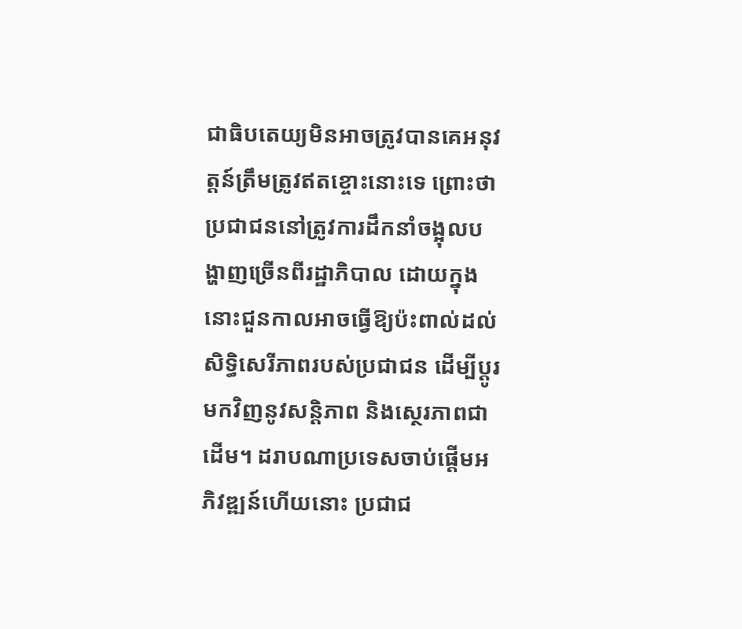ជាធិបតេយ្យមិនអាចត្រូវបានគេអនុវត្តន៍ត្រឹមត្រូវឥតខ្ចោះនោះទេ ព្រោះថាប្រជាជននៅត្រូវការដឹកនាំចង្អុលបង្ហាញច្រើនពីរដ្ឋាភិបាល ដោយក្នុងនោះជួនកាលអាចធ្វើឱ្យប៉ះពាល់ដល់សិទ្ធិសេរីភាពរបស់ប្រជាជន ដើម្បីប្តូរមកវិញនូវសន្តិភាព និងសេ្ថរភាពជាដើម។ ដរាបណាប្រទេសចាប់ផ្តើមអភិវឌ្ឍន៍ហើយនោះ ប្រជាជ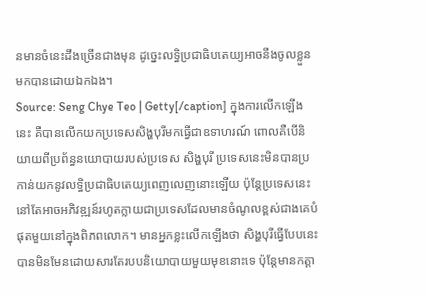នមានចំនេះដឹងច្រើនជាងមុន ដូច្នេះលទ្ធិប្រជាធិបតេយ្យអាចនឹងចូលខ្លួនមកបានដោយឯកឯង។
Source: Seng Chye Teo | Getty[/caption] ក្នុងការលើកឡើងនេះ គឺបានលើកយកប្រទេសសិង្ហបុរីមកធ្វើជាឧទាហរណ៍ ពោលគឺបើនិយាយពីប្រព័ន្ធនយោបាយរបស់ប្រទេស សិង្ហបុរី ប្រទេសនេះមិនបានប្រកាន់យកនូវលទ្ធិប្រជាធិបតេយ្យពេញលេញនោះឡើយ ប៉ុន្តែប្រទេសនេះនៅតែអាចអភិវឌ្ឍន៍រហូតក្លាយជាប្រទេសដែលមានចំណូលខ្ពស់ជាងគេបំផុតមួយនៅក្នុងពិភពលោក។ មានអ្នកខ្លះលើកឡើងថា សិង្ហបុរីធ្វើបែបនេះបានមិនមែនដោយសារតែរបបនិយោបាយមួយមុខនោះទេ ប៉ុន្តែមានកត្តា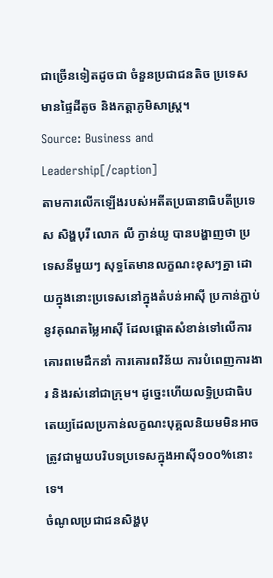ជាច្រើនទៀតដូចជា ចំនួនប្រជាជនតិច ប្រទេសមានផ្ទៃដីតូច និងកត្តាភូមិសាស្ត្រ។
Source: Business and Leadership[/caption]
តាមការលើកឡើងរបស់អតីតប្រធានាធិបតីប្រទេស សិង្ហបុរី លោក លី ក្វាន់យូ បានបង្ហាញថា ប្រទេសនីមួយៗ សុទ្ធតែមានលក្ខណះខុសៗគ្នា ដោយក្នុងនោះប្រទេសនៅក្នុងតំបន់អាស៊ី ប្រកាន់ភ្ជាប់នូវគុណតម្លៃអាស៊ី ដែលផ្តោតសំខាន់ទៅលើការគោរពមេដឹកនាំ ការគោរពវិន័យ ការបំពេញការងារ និងរស់នៅជាក្រុម។ ដូច្នេះហើយលទ្ធិប្រជាធិបតេយ្យដែលប្រកាន់លក្ខណះបុគ្គលនិយមមិនអាចត្រូវជាមួយបរិបទប្រទេសក្នុងអាស៊ី១០០%នោះទេ។
ចំណូលប្រជាជនសិង្ហបុ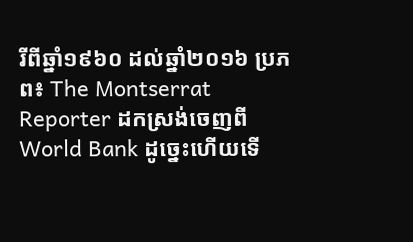រីពីឆ្នាំ១៩៦០ ដល់ឆ្នាំ២០១៦ ប្រភព៖ The Montserrat Reporter ដកស្រង់ចេញពី World Bank ដូច្នេះហើយទើ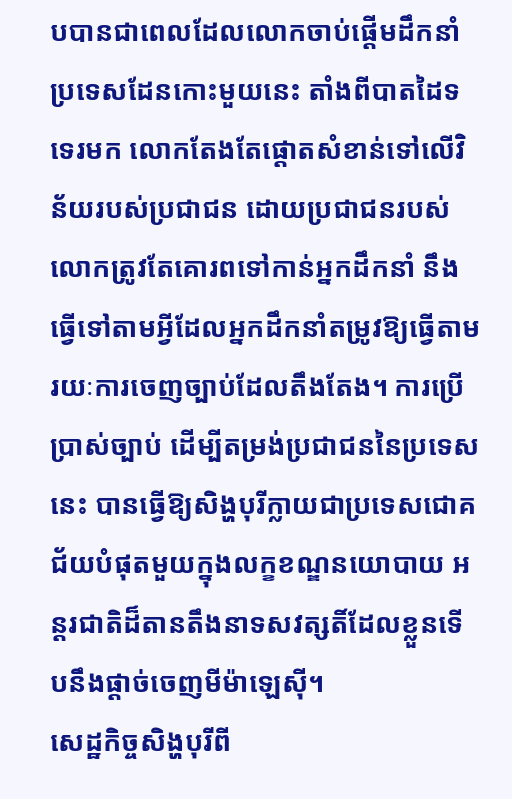បបានជាពេលដែលលោកចាប់ផ្តើមដឹកនាំប្រទេសដែនកោះមួយនេះ តាំងពីបាតដៃទទេរមក លោកតែងតែផ្តោតសំខាន់ទៅលើវិន័យរបស់ប្រជាជន ដោយប្រជាជនរបស់លោកត្រូវតែគោរពទៅកាន់អ្នកដឹកនាំ នឹងធ្វើទៅតាមអ្វីដែលអ្នកដឹកនាំតម្រូវឱ្យធ្វើតាមរយៈការចេញច្បាប់ដែលតឹងតែង។ ការប្រើប្រាស់ច្បាប់ ដើម្បីតម្រង់ប្រជាជននៃប្រទេសនេះ បានធ្វើឱ្យសិង្ហបុរីក្លាយជាប្រទេសជោគជ័យបំផុតមួយក្នុងលក្ខខណ្ឌនយោបាយ អន្តរជាតិដ៏តានតឹងនាទសវត្សតិ៍ដែលខ្លួនទើបនឹងផ្ដាច់ចេញមីម៉ាឡេស៊ី។
សេដ្ឋកិច្ចសិង្ហបុរីពី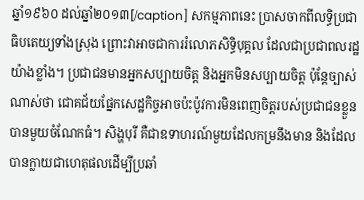ឆ្នាំ១៩៦០ ដល់ឆ្នាំ២០១៣[/caption] សកម្មភាពនេះ ប្រាសចាកពីលទ្ធិប្រជាធិបតេយ្យទាំងស្រុង ព្រោះវាអាចជាការរំលោភសិទ្ធិបុគ្គល ដែលជាប្រជាពលរដ្ឋយ៉ាងខ្លាំង។ ប្រជាជនមានអ្នកសប្បាយចិត្ត និងអ្នកមិនសប្បាយចិត្ត ប៉ុន្តែច្បាស់ណាស់ថា ជោគជ័យផ្នែកសេដ្ឋកិច្ចអាចប៉ះប៉ូវការមិនពេញចិត្តរបស់ប្រជាជនខ្លួនបានមួយចំណែកធំ។ សិង្ហបុរី គឺជាឧទាហរណ៍មួយដែលកម្រនឹងមាន និងដែលបានក្លាយជាហេតុផលដើម្បីប្រឆាំ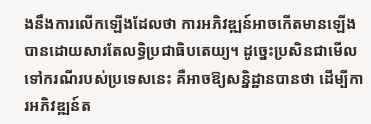ងនឹងការលើកឡើងដែលថា ការអភិវឌ្ឍន៍អាចកើតមានឡើងបានដោយសារតែលទ្ធិប្រជាធិបតេយ្យ។ ដូច្នេះប្រសិនជាមើលទៅករណីរបស់ប្រទេសនេះ គឺអាចឱ្យសន្និដ្ឋានបានថា ដើម្បីការអភិវឌ្ឍន៍ត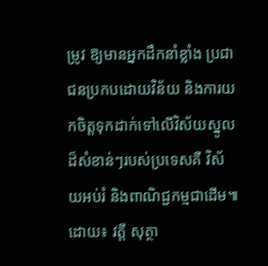ម្រូវ ឱ្យមានអ្នកដឹកនាំខ្លាំង ប្រជាជនប្រកបដោយវិន័យ និងការយកចិត្តទុកដាក់ទៅលើវិស័យស្នូលដ៏សំខាន់ៗរបស់ប្រទេសគឺ វិស័យអប់រំ និងពាណិជ្ជកម្មជាដើម៕
ដោយ៖ វត្តី សុត្ថា